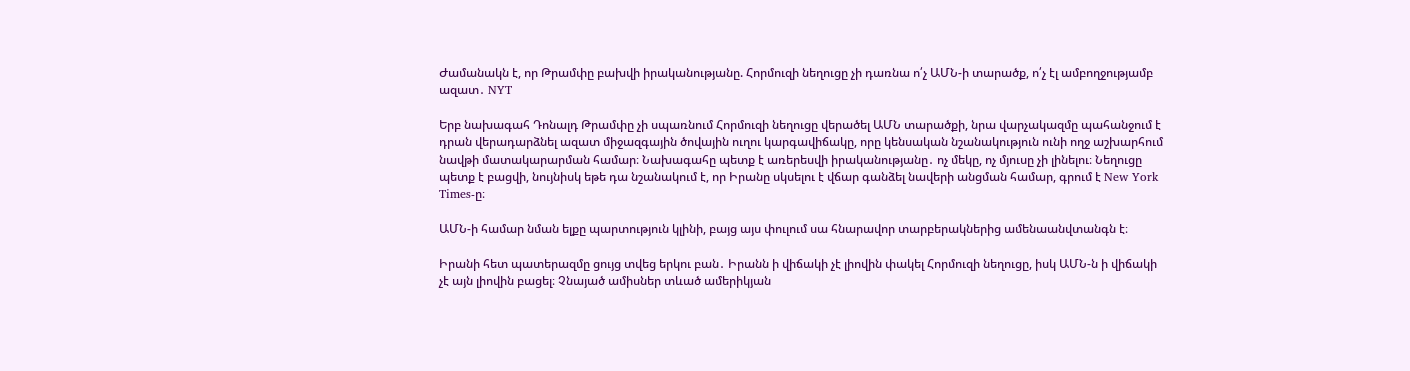Ժամանակն է, որ Թրամփը բախվի իրականությանը. Հորմուզի նեղուցը չի դառնա ո՛չ ԱՄՆ-ի տարածք, ո՛չ էլ ամբողջությամբ ազատ․ NYT

Երբ նախագահ Դոնալդ Թրամփը չի սպառնում Հորմուզի նեղուցը վերածել ԱՄՆ տարածքի, նրա վարչակազմը պահանջում է դրան վերադարձնել ազատ միջազգային ծովային ուղու կարգավիճակը, որը կենսական նշանակություն ունի ողջ աշխարհում նավթի մատակարարման համար։ Նախագահը պետք է առերեսվի իրականությանը․ ոչ մեկը, ոչ մյուսը չի լինելու։ Նեղուցը պետք է բացվի, նույնիսկ եթե դա նշանակում է, որ Իրանը սկսելու է վճար գանձել նավերի անցման համար, գրում է New York Times-ը։

ԱՄՆ-ի համար նման ելքը պարտություն կլինի, բայց այս փուլում սա հնարավոր տարբերակներից ամենաանվտանգն է։

Իրանի հետ պատերազմը ցույց տվեց երկու բան․ Իրանն ի վիճակի չէ լիովին փակել Հորմուզի նեղուցը, իսկ ԱՄՆ-ն ի վիճակի չէ այն լիովին բացել։ Չնայած ամիսներ տևած ամերիկյան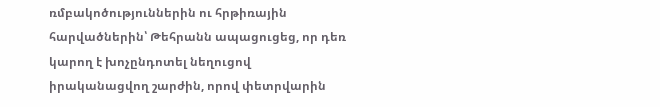ռմբակոծություններին ու հրթիռային հարվածներին՝ Թեհրանն ապացուցեց, որ դեռ կարող է խոչընդոտել նեղուցով իրականացվող շարժին, որով փետրվարին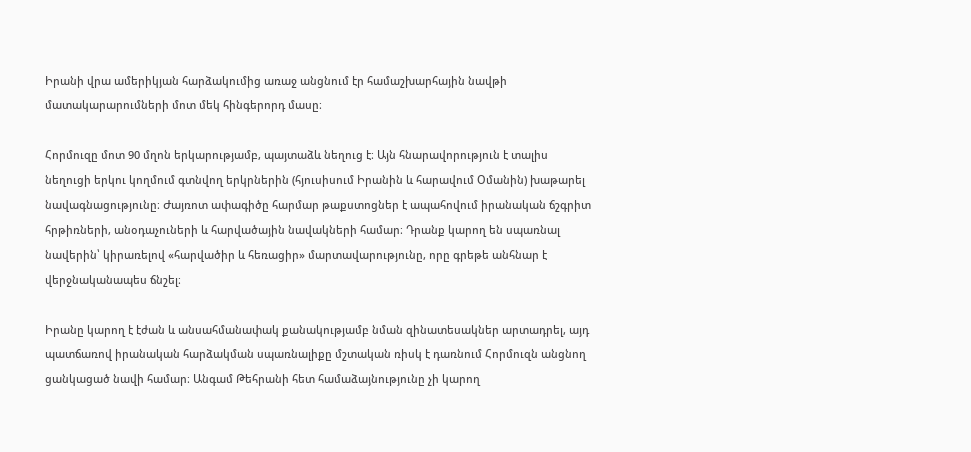Իրանի վրա ամերիկյան հարձակումից առաջ անցնում էր համաշխարհային նավթի մատակարարումների մոտ մեկ հինգերորդ մասը։

Հորմուզը մոտ 90 մղոն երկարությամբ, պայտաձև նեղուց է։ Այն հնարավորություն է տալիս նեղուցի երկու կողմում գտնվող երկրներին (հյուսիսում Իրանին և հարավում Օմանին) խաթարել նավագնացությունը։ Ժայռոտ ափագիծը հարմար թաքստոցներ է ապահովում իրանական ճշգրիտ հրթիռների, անօդաչուների և հարվածային նավակների համար։ Դրանք կարող են սպառնալ նավերին՝ կիրառելով «հարվածիր և հեռացիր» մարտավարությունը, որը գրեթե անհնար է վերջնականապես ճնշել։

Իրանը կարող է էժան և անսահմանափակ քանակությամբ նման զինատեսակներ արտադրել, այդ պատճառով իրանական հարձակման սպառնալիքը մշտական ռիսկ է դառնում Հորմուզն անցնող ցանկացած նավի համար։ Անգամ Թեհրանի հետ համաձայնությունը չի կարող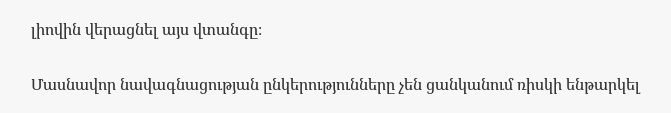լիովին վերացնել այս վտանգը։

Մասնավոր նավագնացության ընկերությունները չեն ցանկանում ռիսկի ենթարկել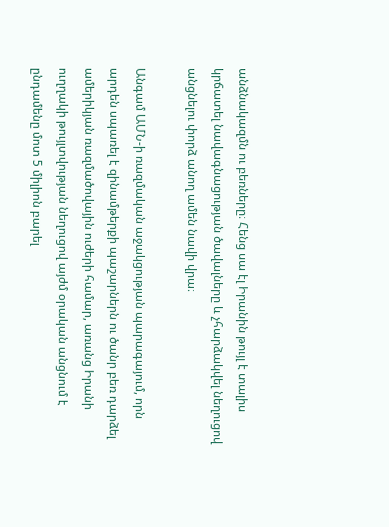անձնակազմն ու բեռները։ Հենց սա էլ Իրանին թույլ է տալիս կրճատել նավագնացության ծավալները և չհարձակվել նեղուցով անցնելու փորձ անող ամեն նավի վրա։

Անգամ ԱՄՆ-ի ռազմական աջակցության պարագայում, որն արդեն սպառել է զինամթերքի պաշարներն ու ծանր բեռ դարձել ամերիկյան ռազմածովային ուժերի համար, առանց Իրանի ուղղակի թույլտվության նեղուցով այժմ օրական անցնում է ընդամենը մոտ 5 միլիոն բարել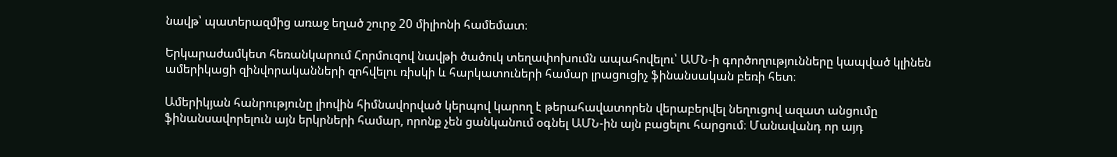նավթ՝ պատերազմից առաջ եղած շուրջ 20 միլիոնի համեմատ։

Երկարաժամկետ հեռանկարում Հորմուզով նավթի ծածուկ տեղափոխումն ապահովելու՝ ԱՄՆ-ի գործողությունները կապված կլինեն ամերիկացի զինվորականների զոհվելու ռիսկի և հարկատուների համար լրացուցիչ ֆինանսական բեռի հետ։

Ամերիկյան հանրությունը լիովին հիմնավորված կերպով կարող է թերահավատորեն վերաբերվել նեղուցով ազատ անցումը ֆինանսավորելուն այն երկրների համար, որոնք չեն ցանկանում օգնել ԱՄՆ-ին այն բացելու հարցում։ Մանավանդ որ այդ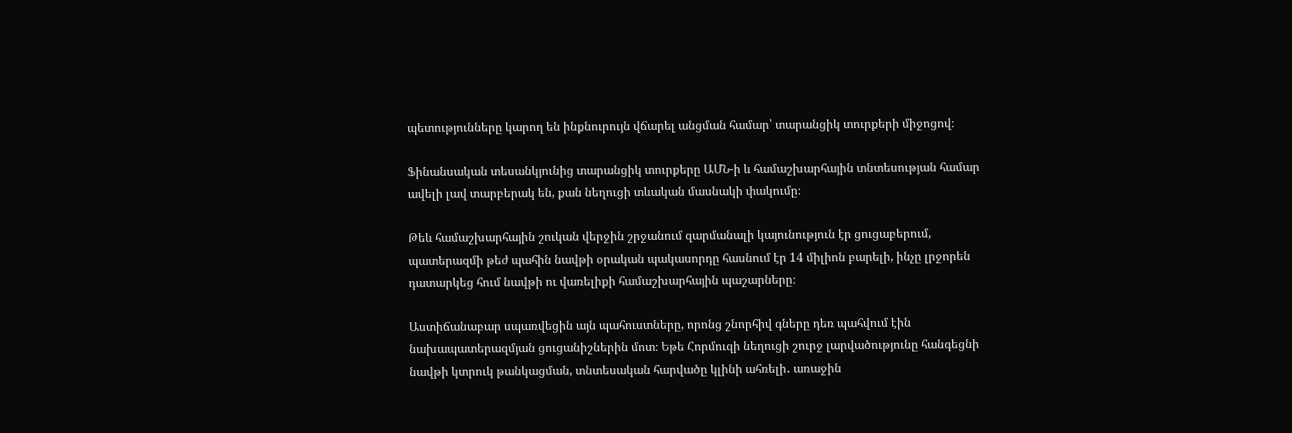պետությունները կարող են ինքնուրույն վճարել անցման համար՝ տարանցիկ տուրքերի միջոցով։

Ֆինանսական տեսանկյունից տարանցիկ տուրքերը ԱՄՆ-ի և համաշխարհային տնտեսության համար ավելի լավ տարբերակ են, քան նեղուցի տևական մասնակի փակումը։

Թեև համաշխարհային շուկան վերջին շրջանում զարմանալի կայունություն էր ցուցաբերում, պատերազմի թեժ պահին նավթի օրական պակասորդը հասնում էր 14 միլիոն բարելի, ինչը լրջորեն դատարկեց հում նավթի ու վառելիքի համաշխարհային պաշարները։

Աստիճանաբար սպառվեցին այն պահուստները, որոնց շնորհիվ գները դեռ պահվում էին նախապատերազմյան ցուցանիշներին մոտ։ Եթե Հորմուզի նեղուցի շուրջ լարվածությունը հանգեցնի նավթի կտրուկ թանկացման, տնտեսական հարվածը կլինի ահռելի․ առաջին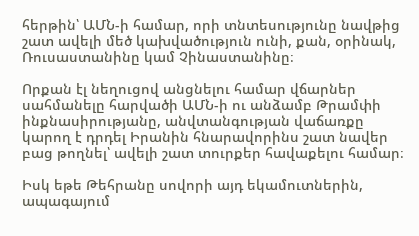հերթին՝ ԱՄՆ-ի համար, որի տնտեսությունը նավթից շատ ավելի մեծ կախվածություն ունի, քան, օրինակ, Ռուսաստանինը կամ Չինաստանինը։

Որքան էլ նեղուցով անցնելու համար վճարներ սահմանելը հարվածի ԱՄՆ-ի ու անձամբ Թրամփի ինքնասիրությանը, անվտանգության վաճառքը կարող է դրդել Իրանին հնարավորինս շատ նավեր բաց թողնել՝ ավելի շատ տուրքեր հավաքելու համար։

Իսկ եթե Թեհրանը սովորի այդ եկամուտներին, ապագայում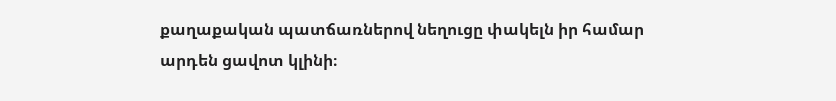քաղաքական պատճառներով նեղուցը փակելն իր համար արդեն ցավոտ կլինի։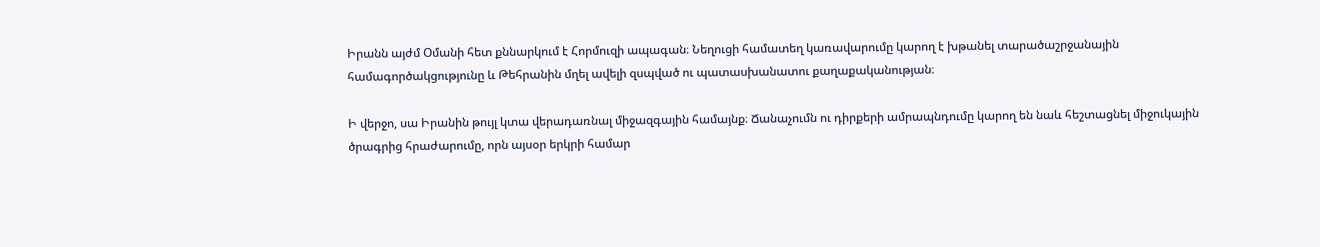Իրանն այժմ Օմանի հետ քննարկում է Հորմուզի ապագան։ Նեղուցի համատեղ կառավարումը կարող է խթանել տարածաշրջանային համագործակցությունը և Թեհրանին մղել ավելի զսպված ու պատասխանատու քաղաքականության։

Ի վերջո, սա Իրանին թույլ կտա վերադառնալ միջազգային համայնք։ Ճանաչումն ու դիրքերի ամրապնդումը կարող են նաև հեշտացնել միջուկային ծրագրից հրաժարումը, որն այսօր երկրի համար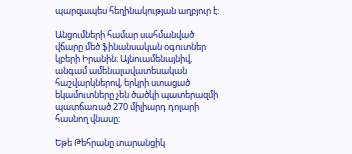պարզապես հեղինակության աղբյուր է։

Անցումների համար սահմանված վճարը մեծ ֆինանսական օգուտներ կբերի Իրանին։ Այնուամենայնիվ, անգամ ամենալավատեսական հաշվարկներով, երկրի ստացած եկամուտները չեն ծածկի պատերազմի պատճառած 270 միլիարդ դոլարի հասնող վնասը։

Եթե Թեհրանը տարանցիկ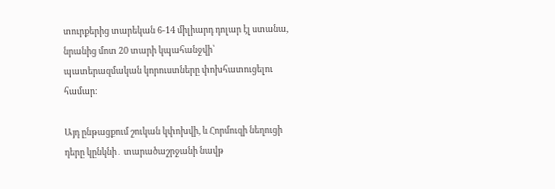տուրքերից տարեկան 6-14 միլիարդ դոլար էլ ստանա, նրանից մոտ 20 տարի կպահանջվի՝ պատերազմական կորուստները փոխհատուցելու համար։

Այդ ընթացքում շուկան կփոխվի, և Հորմուզի նեղուցի դերը կընկնի․ տարածաշրջանի նավթ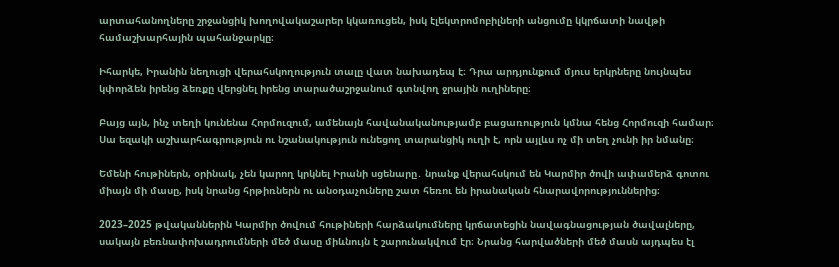արտահանողները շրջանցիկ խողովակաշարեր կկառուցեն, իսկ էլեկտրոմոբիլների անցումը կկրճատի նավթի համաշխարհային պահանջարկը։

Իհարկե, Իրանին նեղուցի վերահսկողություն տալը վատ նախադեպ է։ Դրա արդյունքում մյուս երկրները նույնպես կփորձեն իրենց ձեռքը վերցնել իրենց տարածաշրջանում գտնվող ջրային ուղիները։

Բայց այն, ինչ տեղի կունենա Հորմուզում, ամենայն հավանականությամբ բացառություն կմնա հենց Հորմուզի համար։ Սա եզակի աշխարհագրություն ու նշանակություն ունեցող տարանցիկ ուղի է, որն այլևս ոչ մի տեղ չունի իր նմանը։

Եմենի հութիներն, օրինակ, չեն կարող կրկնել Իրանի սցենարը․ նրանք վերահսկում են Կարմիր ծովի ափամերձ գոտու միայն մի մասը, իսկ նրանց հրթիռներն ու անօդաչուները շատ հեռու են իրանական հնարավորություններից։

2023–2025 թվականներին Կարմիր ծովում հութիների հարձակումները կրճատեցին նավագնացության ծավալները, սակայն բեռնափոխադրումների մեծ մասը միևնույն է շարունակվում էր։ Նրանց հարվածների մեծ մասն այդպես էլ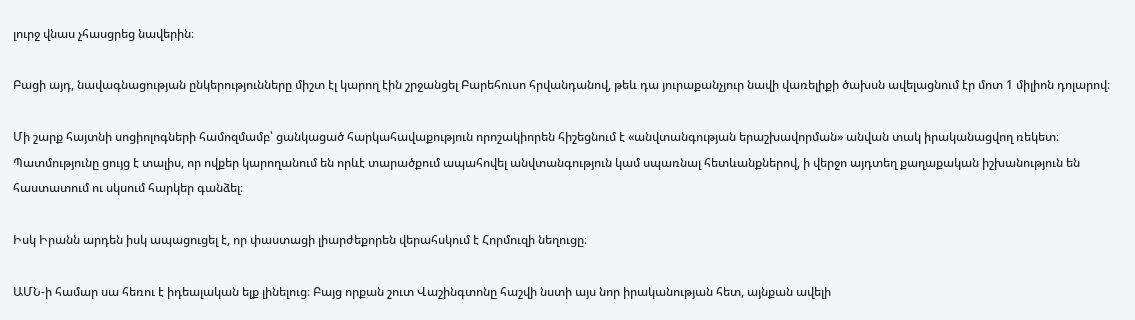լուրջ վնաս չհասցրեց նավերին։

Բացի այդ, նավագնացության ընկերությունները միշտ էլ կարող էին շրջանցել Բարեհուսո հրվանդանով, թեև դա յուրաքանչյուր նավի վառելիքի ծախսն ավելացնում էր մոտ 1 միլիոն դոլարով։

Մի շարք հայտնի սոցիոլոգների համոզմամբ՝ ցանկացած հարկահավաքություն որոշակիորեն հիշեցնում է «անվտանգության երաշխավորման» անվան տակ իրականացվող ռեկետ։ Պատմությունը ցույց է տալիս, որ ովքեր կարողանում են որևէ տարածքում ապահովել անվտանգություն կամ սպառնալ հետևանքներով, ի վերջո այդտեղ քաղաքական իշխանություն են հաստատում ու սկսում հարկեր գանձել։

Իսկ Իրանն արդեն իսկ ապացուցել է, որ փաստացի լիարժեքորեն վերահսկում է Հորմուզի նեղուցը։

ԱՄՆ-ի համար սա հեռու է իդեալական ելք լինելուց։ Բայց որքան շուտ Վաշինգտոնը հաշվի նստի այս նոր իրականության հետ, այնքան ավելի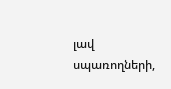լավ սպառողների,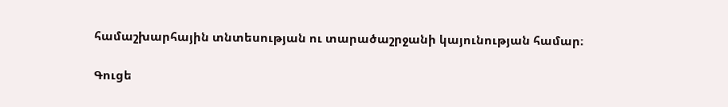համաշխարհային տնտեսության ու տարածաշրջանի կայունության համար։

Գուցե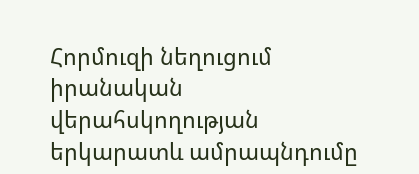Հորմուզի նեղուցում իրանական վերահսկողության երկարատև ամրապնդումը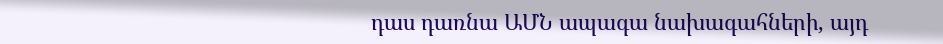դաս դառնա ԱՄՆ ապագա նախագահների, այդ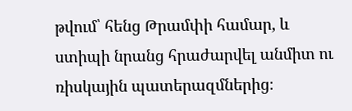թվում՝ հենց Թրամփի համար, և ստիպի նրանց հրաժարվել անմիտ ու ռիսկային պատերազմներից։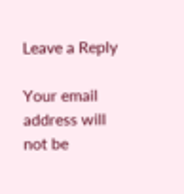Leave a Reply

Your email address will not be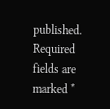published. Required fields are marked *